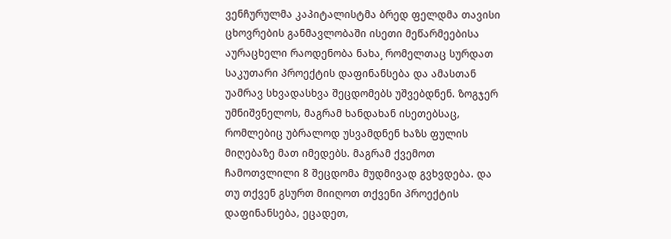ვენჩურულმა კაპიტალისტმა ბრედ ფელდმა თავისი ცხოვრების განმავლობაში ისეთი მეწარმეებისა აურაცხელი რაოდენობა ნახა¸ რომელთაც სურდათ საკუთარი პროექტის დაფინანსება და ამასთან უამრავ სხვადასხვა შეცდომებს უშვებდნენ. ზოგჯერ უმნიშვნელოს, მაგრამ ხანდახან ისეთებსაც, რომლებიც უბრალოდ უსვამდნენ ხაზს ფულის მიღებაზე მათ იმედებს. მაგრამ ქვემოთ ჩამოთვლილი 8 შეცდომა მუდმივად გვხვდება. და თუ თქვენ გსურთ მიიღოთ თქვენი პროექტის დაფინანსება, ეცადეთ,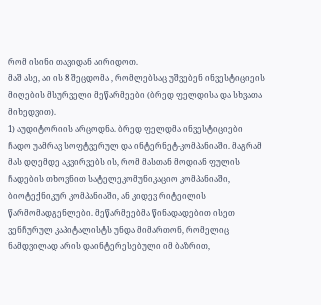რომ ისინი თავიდან აირიდოთ.
მაშ ასე, აი ის 8 შეცდომა , რომლებსაც უშვებენ ინვესტიციეის მიღების მსურველი მეწარმეები (ბრედ ფელდისა და სხვათა მიხედვით).
1) აუდიტორიის არცოდნა. ბრედ ფელდმა ინვესტიციები ჩადო უამრავ სოფტვერულ და ინტერნეტ-კომპანიაში. მაგრამ მას დღემდე აკვირვებს ის, რომ მასთან მოდიან ფულის ჩადების თხოვნით სატელეკომუნიკაციო კომპანიაში, ბიოტექნიკურ კომპანიაში, ან კიდევ რიტეილის წარმომადგენლები. მეწარმეებმა წინადადებით ისეთ ვენჩურულ კაპიტალისტს უნდა მიმართონ, რომელიც ნამდვილად არის დაინტერესებული იმ ბაზრით,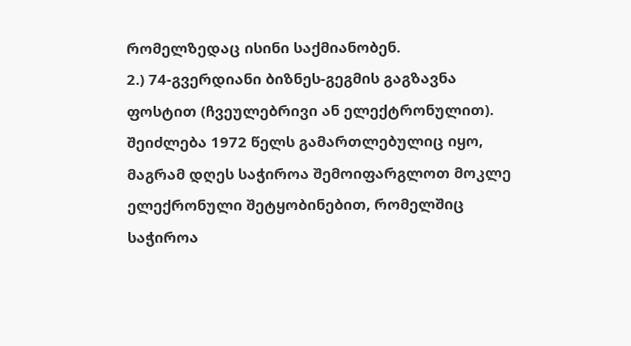რომელზედაც ისინი საქმიანობენ.
2.) 74-გვერდიანი ბიზნეს-გეგმის გაგზავნა ფოსტით (ჩვეულებრივი ან ელექტრონულით). შეიძლება 1972 წელს გამართლებულიც იყო, მაგრამ დღეს საჭიროა შემოიფარგლოთ მოკლე ელექრონული შეტყობინებით, რომელშიც საჭიროა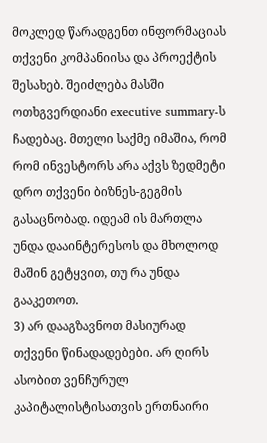მოკლედ წარადგენთ ინფორმაციას თქვენი კომპანიისა და პროექტის შესახებ. შეიძლება მასში ოთხგვერდიანი executive summary-ს ჩადებაც. მთელი საქმე იმაშია, რომ რომ ინვესტორს არა აქვს ზედმეტი დრო თქვენი ბიზნეს-გეგმის გასაცნობად. იდეამ ის მართლა უნდა დააინტერესოს და მხოლოდ მაშინ გეტყვით, თუ რა უნდა გააკეთოთ.
3) არ დააგზავნოთ მასიურად თქვენი წინადადებები. არ ღირს ასობით ვენჩურულ კაპიტალისტისათვის ერთნაირი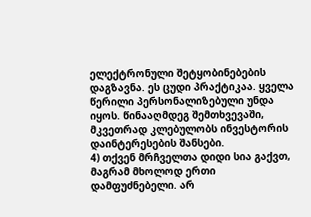ელექტრონული შეტყობინებების დაგზავნა. ეს ცუდი პრაქტიკაა. ყველა წერილი პერსონალიზებული უნდა იყოს. წინააღმდეგ შემთხვევაში, მკვეთრად კლებულობს ინვესტორის დაინტერესების შანსები.
4) თქვენ მრჩველთა დიდი სია გაქვთ, მაგრამ მხოლოდ ერთი დამფუძნებელი. არ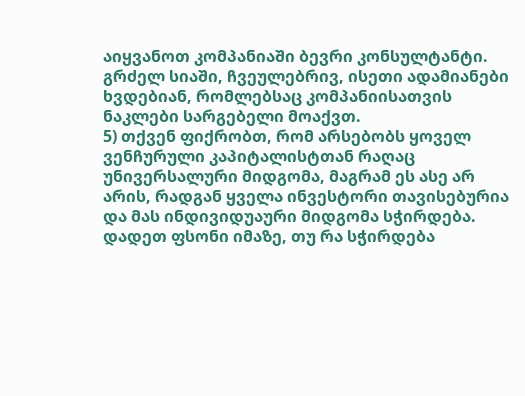აიყვანოთ კომპანიაში ბევრი კონსულტანტი. გრძელ სიაში, ჩვეულებრივ, ისეთი ადამიანები ხვდებიან, რომლებსაც კომპანიისათვის ნაკლები სარგებელი მოაქვთ.
5) თქვენ ფიქრობთ, რომ არსებობს ყოველ ვენჩურული კაპიტალისტთან რაღაც უნივერსალური მიდგომა, მაგრამ ეს ასე არ არის, რადგან ყველა ინვესტორი თავისებურია და მას ინდივიდუაური მიდგომა სჭირდება. დადეთ ფსონი იმაზე, თუ რა სჭირდება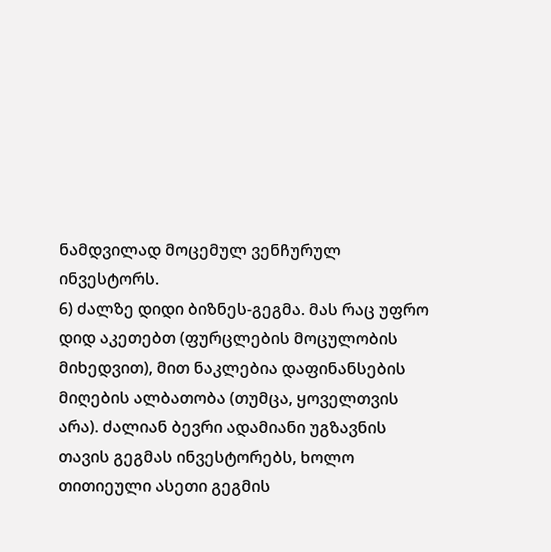ნამდვილად მოცემულ ვენჩურულ ინვესტორს.
6) ძალზე დიდი ბიზნეს-გეგმა. მას რაც უფრო დიდ აკეთებთ (ფურცლების მოცულობის მიხედვით), მით ნაკლებია დაფინანსების მიღების ალბათობა (თუმცა, ყოველთვის არა). ძალიან ბევრი ადამიანი უგზავნის თავის გეგმას ინვესტორებს, ხოლო თითიეული ასეთი გეგმის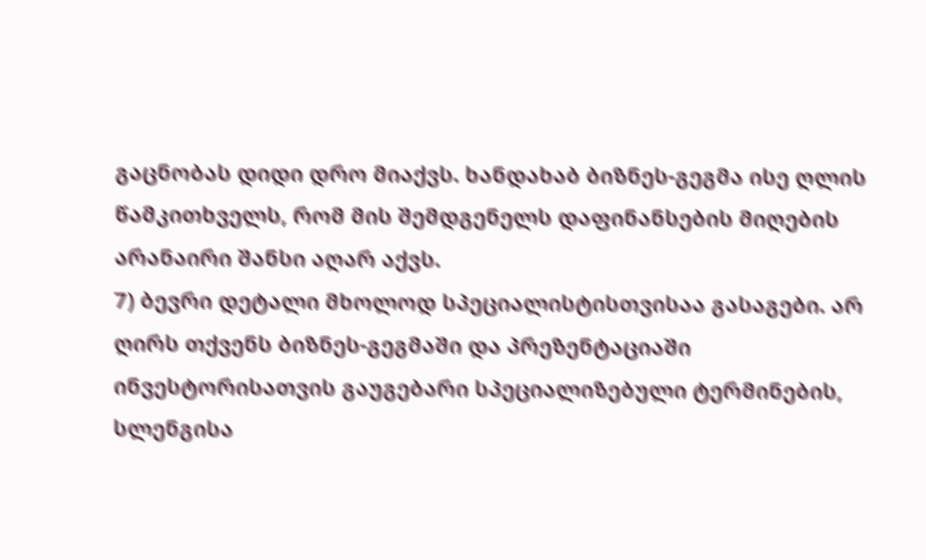გაცნობას დიდი დრო მიაქვს. ხანდახაბ ბიზნეს-გეგმა ისე ღლის წამკითხველს, რომ მის შემდგენელს დაფინანსების მიღების არანაირი შანსი აღარ აქვს.
7) ბევრი დეტალი მხოლოდ სპეციალისტისთვისაა გასაგები. არ ღირს თქვენს ბიზნეს-გეგმაში და პრეზენტაციაში ინვესტორისათვის გაუგებარი სპეციალიზებული ტერმინების, სლენგისა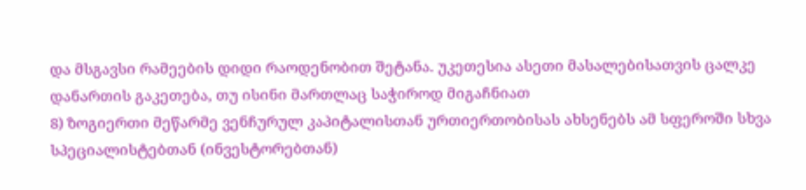და მსგავსი რამეების დიდი რაოდენობით შეტანა. უკეთესია ასეთი მასალებისათვის ცალკე დანართის გაკეთება, თუ ისინი მართლაც საჭიროდ მიგაჩნიათ
8) ზოგიერთი მეწარმე ვენჩურულ კაპიტალისთან ურთიერთობისას ახსენებს ამ სფეროში სხვა სპეციალისტებთან (ინვესტორებთან)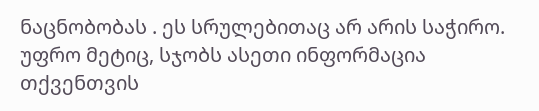ნაცნობობას . ეს სრულებითაც არ არის საჭირო. უფრო მეტიც, სჯობს ასეთი ინფორმაცია თქვენთვის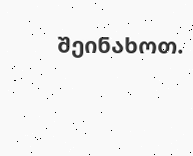შეინახოთ.